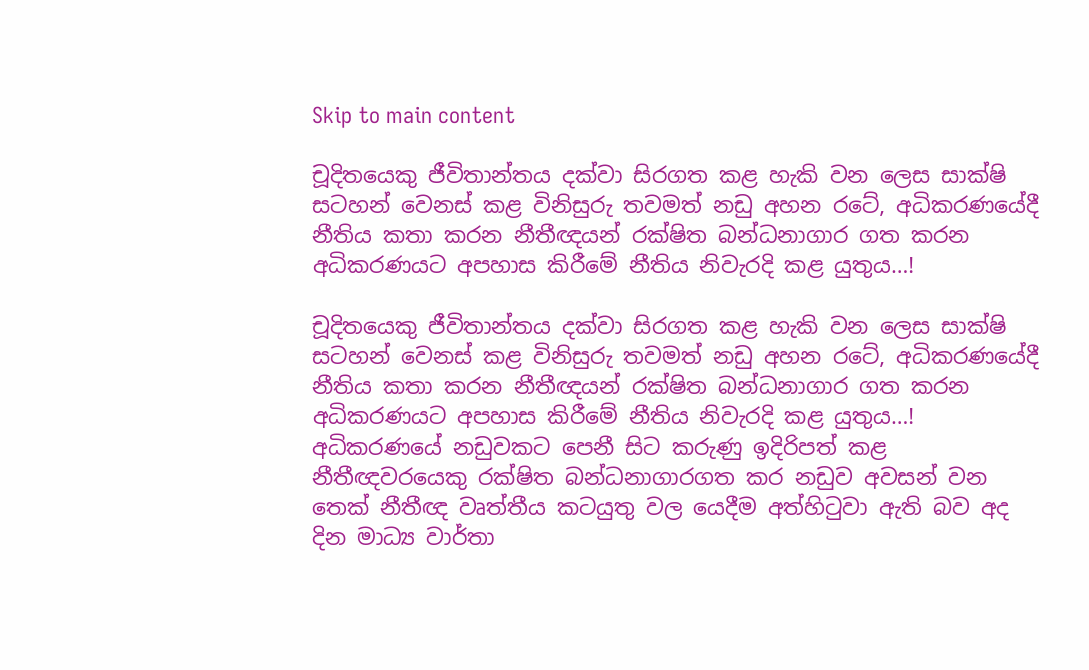Skip to main content

චූදිතයෙකු ජීවිතාන්තය දක්වා සිරගත කළ හැකි වන ලෙස සාක්ෂි සටහන් වෙනස් කළ විනිසුරු තවමත් නඩු අහන රටේ, අධිකරණයේදී නීතිය කතා කරන නීතීඥයන් රක්ෂිත බන්ධනාගාර ගත කරන අධිකරණයට අපහාස කිරීමේ නීතිය නිවැරදි කළ යුතුය…!

චූදිතයෙකු ජීවිතාන්තය දක්වා සිරගත කළ හැකි වන ලෙස සාක්ෂි සටහන් වෙනස් කළ විනිසුරු තවමත් නඩු අහන රටේ, අධිකරණයේදී නීතිය කතා කරන නීතීඥයන් රක්ෂිත බන්ධනාගාර ගත කරන අධිකරණයට අපහාස කිරීමේ නීතිය නිවැරදි කළ යුතුය…!
අධිකරණයේ නඩුවකට පෙනී සිට කරුණු ඉදිරිපත් කළ නීතීඥවරයෙකු රක්ෂිත බන්ධනාගාරගත කර නඩුව අවසන් වන තෙක් නීතීඥ වෘත්තීය කටයුතු වල යෙදීම අත්හිටුවා ඇති බව අද දින මාධ්‍ය වාර්තා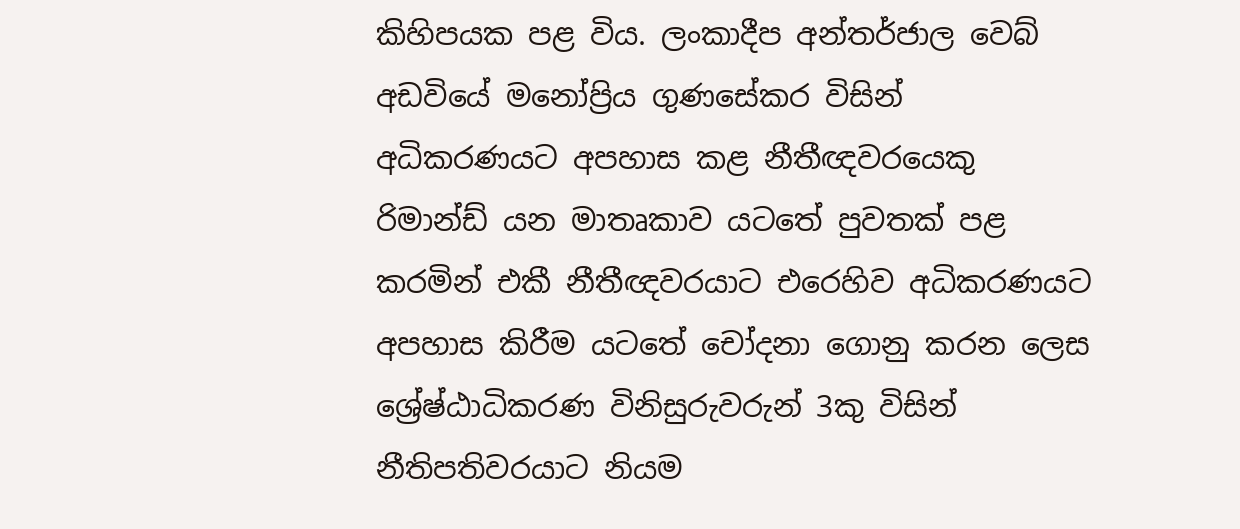කිහිපයක පළ විය. ලංකාදීප අන්තර්ජාල වෙබ් අඩවියේ මනෝප්‍රිය ගුණසේකර විසින් අධිකරණයට අපහාස කළ නීතීඥවරයෙකු රිමාන්ඩ් යන මාතෘකාව යටතේ පුවතක් පළ කරමින් එකී නීතීඥවරයාට එරෙහිව අධිකරණයට අපහාස කිරීම යටතේ චෝදනා ගොනු කරන ලෙස ශ්‍රේෂ්ඨාධිකරණ විනිසුරුවරුන් 3කු විසින් නීතිපතිවරයාට නියම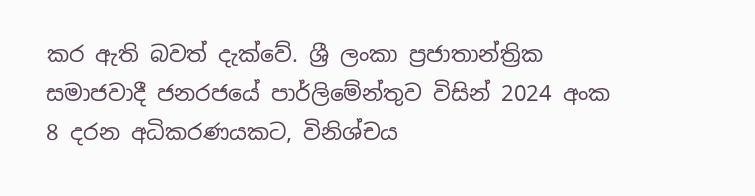කර ඇති බවත් දැක්වේ. ශ්‍රී ලංකා ප්‍රජාතාන්ත්‍රික සමාජවාදී ජනරජයේ පාර්ලිමේන්තුව විසින් 2024 අංක 8 දරන අධිකරණයකට, විනිශ්චය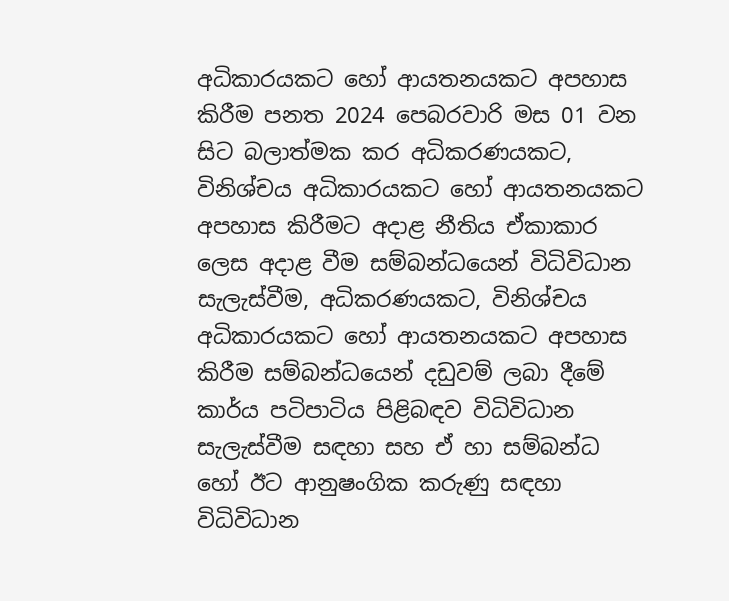අධිකාරයකට හෝ ආයතනයකට අපහාස කිරීම පනත 2024 පෙබරවාරි මස 01 වන සිට බලාත්මක කර අධිකරණයකට, විනිශ්චය අධිකාරයකට හෝ ආයතනයකට අපහාස කිරීමට අදාළ නීතිය ඒකාකාර ලෙස අදාළ වීම සම්බන්ධයෙන් විධිවිධාන සැලැස්වීම, අධිකරණයකට, විනිශ්චය අධිකාරයකට හෝ ආයතනයකට අපහාස කිරීම සම්බන්ධයෙන් දඩුවම් ලබා දීමේ කාර්ය පටිපාටිය පිළිබඳව විධිවිධාන සැලැස්වීම සඳහා සහ ඒ හා සම්බන්ධ හෝ ඊට ආනුෂංගික කරුණු සඳහා විධිවිධාන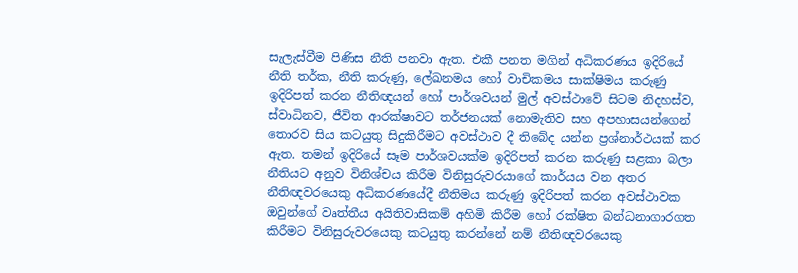සැලැස්වීම පිණිස නීති පනවා ඇත. එකී පනත මගින් අධිකරණය ඉදිරියේ නීති තර්ක, නීති කරුණු, ලේඛනමය හෝ වාචිකමය සාක්ෂිමය කරුණු ඉදිරිපත් කරන නීතිඥයන් හෝ පාර්ශවයන් මුල් අවස්ථාවේ සිටම නිදහස්ව, ස්වාධිනව, ජීවිත ආරක්ෂාවට තර්ජනයක් නොමැතිව සහ අපහාසයන්ගෙන් තොරව සිය කටයුතු සිදුකිරීමට අවස්ථාව දී තිබේද යන්න ප්‍රශ්නාර්ථයක් කර ඇත. තමන් ඉදිරියේ සෑම පාර්ශවයක්ම ඉදිරිපත් කරන කරුණු සළකා බලා නීතියට අනුව විනිශ්චය කිරීම විනිසුරුවරයාගේ කාර්යය වන අතර නීතිඥවරයෙකු අධිකරණයේදී නීතිමය කරුණු ඉදිරිපත් කරන අවස්ථාවක ඔවුන්ගේ වෘත්තීය අයිතිවාසිකම් අහිමි කිරීම හෝ රක්ෂිත බන්ධනාගාරගත කිරීමට විනිසුරුවරයෙකු කටයුතු කරන්නේ නම් නීතිඥවරයෙකු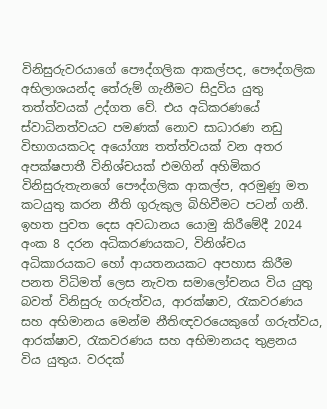විනිසුරුවරයාගේ පෞද්ගලික ආකල්පද, පෞද්ගලික අභිලාශයන්ද තේරුම් ගැනීමට සිදුවිය යුතු තත්ත්වයක් උද්ගත වේ. එය අධිකරණයේ ස්වාධිනත්වයට පමණක් නොව සාධාරණ නඩු විභාගයකටද අයෝග්‍ය තත්ත්වයක් වන අතර අපක්ෂපාතී විනිශ්චයක් එමගින් අහිමිකර විනිසුරුතැනගේ පෞද්ගලික ආකල්ප, අරමුණු මත කටයුතු කරන නීති ගුරුකුල බිහිවීමට පටන් ගනී. ඉහත පුවත දෙස අවධානය යොමු කිරීමේදී 2024 අංක 8 දරන අධිකරණයකට, විනිශ්චය අධිකාරයකට හෝ ආයතනයකට අපහාස කිරීම පනත විධිමත් ලෙස නැවත සමාලෝචනය විය යුතු බවත් විනිසුරු ගරුත්වය, ආරක්ෂාව, රැකවරණය සහ අභිමානය මෙන්ම නීතිඥවරයෙකුගේ ගරුත්වය, ආරක්ෂාව, රැකවරණය සහ අභිමානයද තුළනය විය යුතුය. වරදක්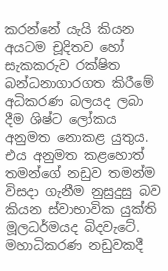කරන්නේ යැයි කියන අයටම චූදිතව හෝ සැකකරුව රක්ෂිත බන්ධනාගාරගත කිරීමේ අධිකරණ බලයද ලබා දීම ශිෂ්ට ලෝකය අනුමත නොකළ යුතුය. එය අනුමත කළහොත් තමන්ගේ නඩුව තමන්ම විසදා ගැනීම නුසුදුසු බව කියන ස්වාභාවික යුක්ති මූලධර්මයද බිදවැටේ. මහාධිකරණ නඩුවකදී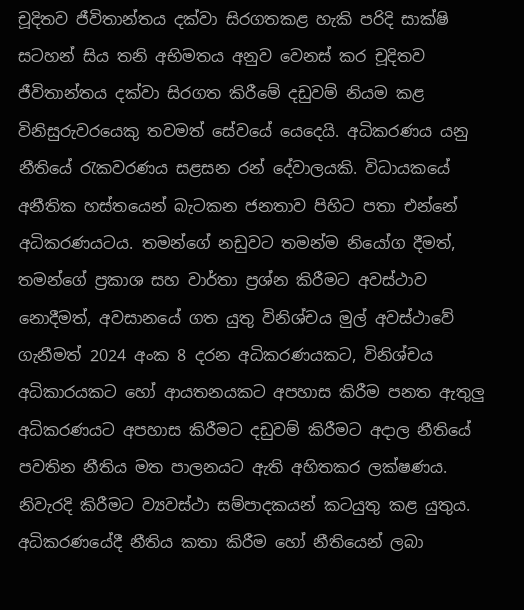චූදිතව ජීවිතාන්තය දක්වා සිරගතකළ හැකි පරිදි සාක්ෂි සටහන් සිය තනි අභිමතය අනුව වෙනස් කර චූදිතව ජීවිතාන්තය දක්වා සිරගත කිරීමේ දඩුවම් නියම කළ විනිසුරුවරයෙකු තවමත් සේවයේ යෙදෙයි. අධිකරණය යනු නීතියේ රැකවරණය සළසන රන් දේවාලයකි. විධායකයේ අනීතික හස්තයෙන් බැටකන ජනතාව පිහිට පතා එන්නේ අධිකරණයටය. තමන්ගේ නඩුවට තමන්ම නියෝග දීමත්, තමන්ගේ ප්‍රකාශ සහ වාර්තා ප්‍රශ්න කිරීමට අවස්ථාව නොදීමත්, අවසානයේ ගත යුතු විනිශ්චය මුල් අවස්ථාවේ ගැනීමත් 2024 අංක 8 දරන අධිකරණයකට, විනිශ්චය අධිකාරයකට හෝ ආයතනයකට අපහාස කිරීම පනත ඇතුලු අධිකරණයට අපහාස කිරීමට දඩුවම් කිරීමට අදාල නීතියේ පවතින නීතිය මත පාලනයට ඇති අහිතකර ලක්ෂණය. නිවැරදි කිරීමට ව්‍යවස්ථා සම්පාදකයන් කටයුතු කළ යුතුය. අධිකරණයේදී නීතිය කතා කිරීම හෝ නීතියෙන් ලබා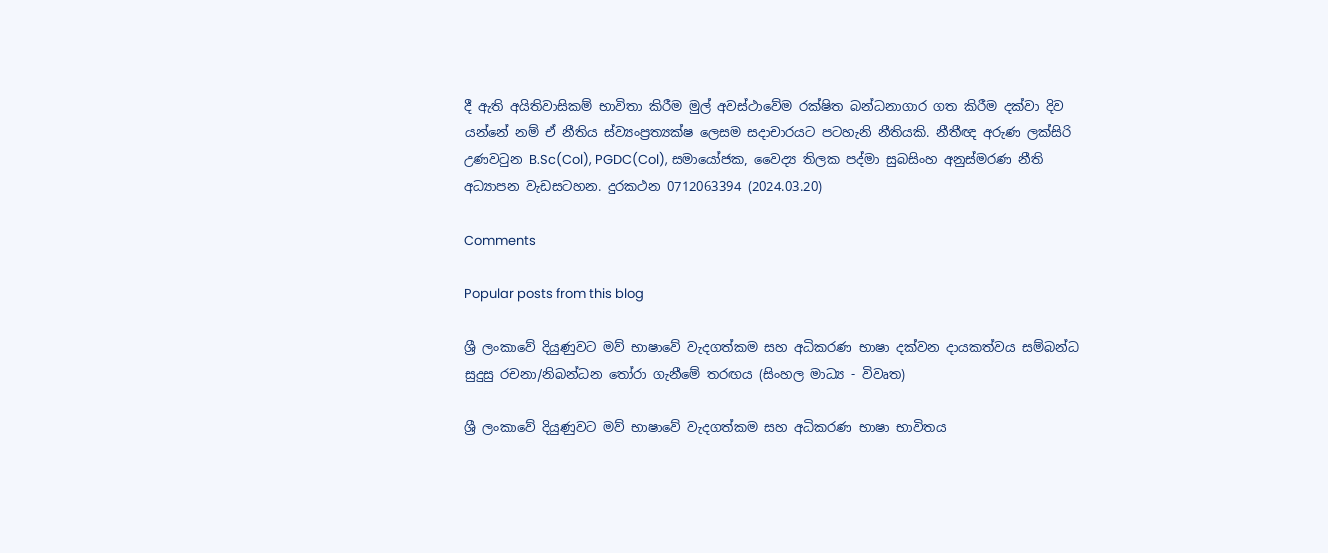දී ඇති අයිතිවාසිකම් භාවිතා කිරීම මුල් අවස්ථාවේම රක්ෂිත බන්ධනාගාර ගත කිරීම දක්වා දිව යන්නේ නම් ඒ නීතිය ස්ව්‍යංප්‍රත්‍යක්ෂ ලෙසම සදාචාරයට පටහැනි නීතියකි. නීතීඥ අරුණ ලක්සිරි උණවටුන B.Sc(Col), PGDC(Col), සමායෝජක, වෛද්‍ය තිලක පද්මා සුබසිංහ අනුස්මරණ නීති අධ්‍යාපන වැඩසටහන. දුරකථන 0712063394 (2024.03.20)

Comments

Popular posts from this blog

ශ්‍රී ලංකාවේ දියුණුවට මව් භාෂාවේ වැදගත්කම සහ අධිකරණ භාෂා දක්වන දායකත්වය සම්බන්ධ සුදුසු රචනා/නිබන්ධන තෝරා ගැනීමේ තරඟය (සිංහල මාධ්‍ය - විවෘත)

ශ්‍රී ලංකාවේ දියුණුවට මව් භාෂාවේ වැදගත්කම සහ අධිකරණ භාෂා භාවිතය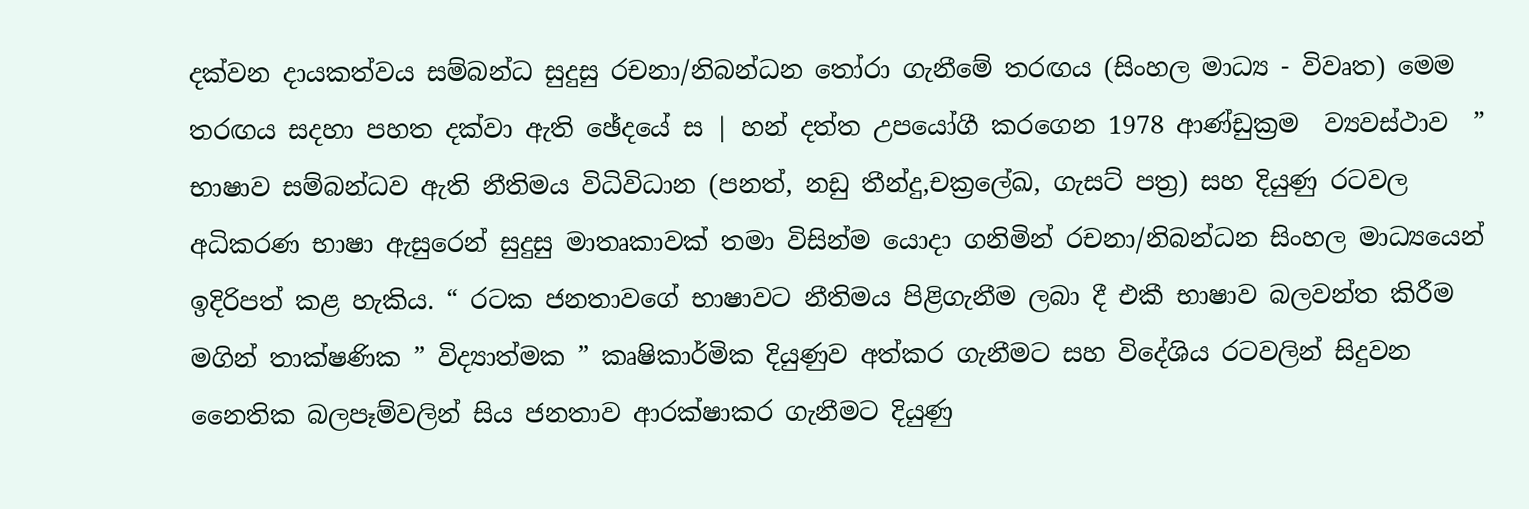දක්වන දායකත්වය සම්බන්ධ සුදුසු රචනා/නිබන්ධන තෝරා ගැනීමේ තරඟය (සිංහල මාධ්‍ය - විවෘත) මෙම තරඟය සදහා පහත දක්වා ඇති ඡේදයේ ස | හන් දත්ත උපයෝගී කරගෙන 1978 ආණ්ඩුක්‍රම  ව්‍යවස්ථාව  ” භාෂාව සම්බන්ධව ඇති නීතිමය විධිවිධාන (පනත්, නඩු තීන්දු,චක්‍රලේඛ, ගැසට් පත්‍ර) සහ දියුණු රටවල අධිකරණ භාෂා ඇසුරෙන් සුදුසු මාතෘකාවක් තමා විසින්ම යොදා ගනිමින් රචනා/නිබන්ධන සිංහල මාධ්‍යයෙන් ඉදිරිපත් කළ හැකිය. “ රටක ජනතාවගේ භාෂාවට නීතිමය පිළිගැනීම ලබා දී එකී භාෂාව බලවන්ත කිරීම මගින් තාක්ෂණික ” විද්‍යාත්මක ” කෘෂිකාර්මික දියුණුව අත්කර ගැනීමට සහ විදේශිය රටවලින් සිදුවන නෛතික බලපෑම්වලින් සිය ජනතාව ආරක්ෂාකර ගැනීමට දියුණු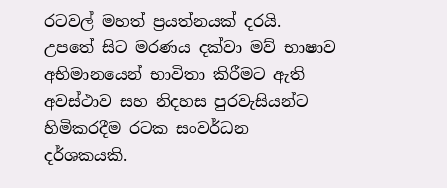රටවල් මහත් ප්‍රයත්නයක් දරයි. උපතේ සිට මරණය දක්වා මව් භාෂාව අභිමානයෙන් භාවිතා කිරීමට ඇති අවස්ථාව සහ නිදහස පුරවැසියන්ට හිමිකරදීම රටක සංවර්ධන දර්ශකයකි.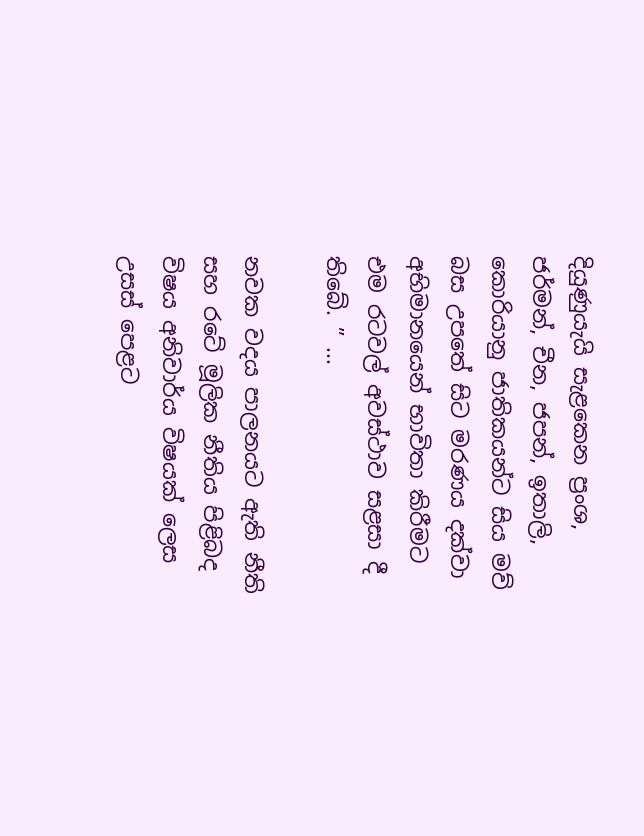දියුණුයැයි සැළකෙන ප්‍රංශ, ජර්මන්, චීන, ජපන්, ඉතාලි, කොරියානු ජාතිකයන්ට සිය මව් බස උපතේ සිට මරණය දක්වා අභිමානයෙන් භාවිතා කිරීමට එම රටවල් අවස්ථාව සළසා දී තිබේ. ” ...

නවක වදය පාලනයට ඇති නීති සහ රටේ මූලික නීතිය පිළිබද විෂය අනිවාර්ය විෂයක් ලෙස උසස් පෙළට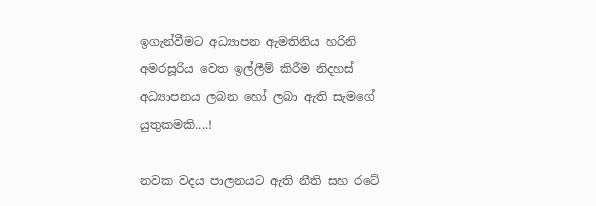ඉගැන්වීමට අධ්‍යාපන ඇමතිනිය හරිනි අමරසූරිය වෙත ඉල්ලීම් කිරීම නිදහස් අධ්‍යාපනය ලබන හෝ ලබා ඇති සැමගේ යුතුකමකි....!

නවක වදය පාලනයට ඇති නීති සහ රටේ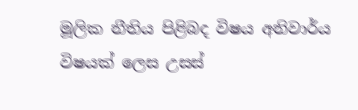මූලික නීතිය පිළිබද විෂය අනිවාර්ය විෂයක් ලෙස උසස්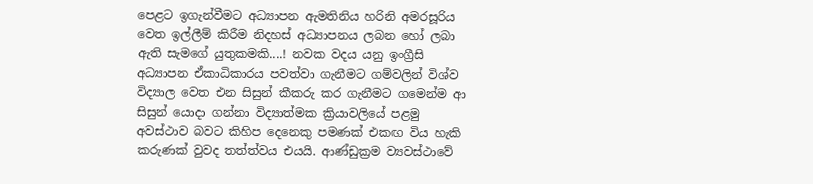පෙළට ඉගැන්වීමට අධ්‍යාපන ඇමතිනිය හරිනි අමරසූරිය වෙත ඉල්ලීම් කිරීම නිදහස් අධ්‍යාපනය ලබන හෝ ලබා ඇති සැමගේ යුතුකමකි....! නවක වදය යනු ඉංග්‍රීසි අධ්‍යාපන ඒකාධිකාරය පවත්වා ගැනීමට ගම්වලින් විශ්ව විද්‍යාල වෙත එන සිසුන් කීකරු කර ගැනීමට ගමෙන්ම ආ සිසුන් යොදා ගන්නා විද්‍යාත්මක ක්‍රියාවලියේ පළමු අවස්ථාව බවට කිහිප දෙනෙකු පමණක් එකඟ විය හැකි කරුණක් වුවද තත්ත්වය එයයි. ආණ්ඩුක්‍රම ව්‍යවස්ථාවේ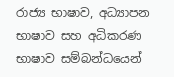රාජ්‍ය භාෂාව, අධ්‍යාපන භාෂාව සහ අධිකරණ භාෂාව සම්බන්ධයෙන්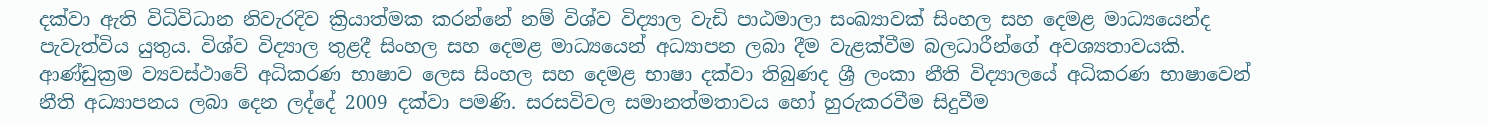දක්වා ඇති විධිවිධාන නිවැරදිව ක්‍රියාත්මක කරන්නේ නම් විශ්ව විද්‍යාල වැඩි පාඨමාලා සංඛ්‍යාවක් සිංහල සහ දෙමළ මාධ්‍යයෙන්ද පැවැත්විය යුතුය. විශ්ව විද්‍යාල තුළදී සිංහල සහ දෙමළ මාධ්‍යයෙන් අධ්‍යාපන ලබා දීම වැළක්වීම බලධාරීන්ගේ අවශ්‍යතාවයකි. ආණ්ඩුක්‍රම ව්‍යවස්ථාවේ අධිකරණ භාෂාව ලෙස සිංහල සහ දෙමළ භාෂා දක්වා තිබුණද ශ්‍රී ලංකා නීති විද්‍යාලයේ අධිකරණ භාෂාවෙන් නීති අධ්‍යාපනය ලබා දෙන ලද්දේ 2009 දක්වා පමණි. සරසවිවල සමානත්මතාවය හෝ හුරුකරවීම සිදුවීම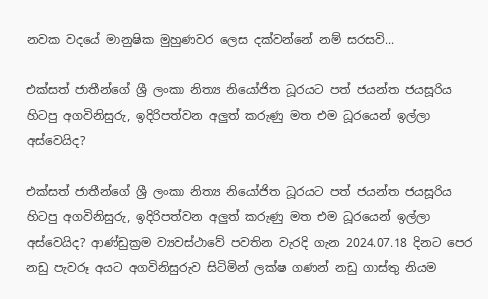නවක වදයේ මානුෂික මුහුණවර ලෙස දක්වන්නේ නම් සරසවි...

එක්සත් ජාතීන්ගේ ශ්‍රී ලංකා නිත්‍ය නියෝජිත ධූරයට පත් ජයන්ත ජයසූරිය හිටපු අගවිනිසුරු, ඉදිරිපත්වන අලුත් කරුණු මත එම ධූරයෙන් ඉල්ලා අස්වෙයිද?

එක්සත් ජාතීන්ගේ ශ්‍රී ලංකා නිත්‍ය නියෝජිත ධූරයට පත් ජයන්ත ජයසූරිය හිටපු අගවිනිසුරු, ඉදිරිපත්වන අලුත් කරුණු මත එම ධූරයෙන් ඉල්ලා අස්වෙයිද? ආණ්ඩුක්‍රම ව්‍යවස්ථාවේ පවතින වැරදි ගැන 2024.07.18 දිනට පෙර නඩු පැවරූ අයට අගවිනිසුරුව සිටිමින් ලක්ෂ ගණන් නඩු ගාස්තු නියම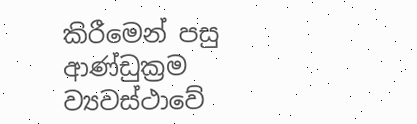කිරීමෙන් පසු ආණ්ඩුක්‍රම ව්‍යවස්ථාවේ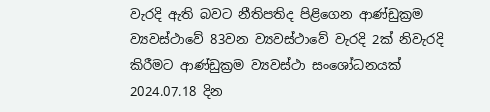වැරදි ඇති බවට නීතිපතිද පිළිගෙන ආණ්ඩුක්‍රම ව්‍යවස්ථාවේ 83වන ව්‍යවස්ථාවේ වැරදි 2ක් නිවැරදි කිරීමට ආණ්ඩුක්‍රම ව්‍යවස්ථා සංශෝධනයක් 2024.07.18 දින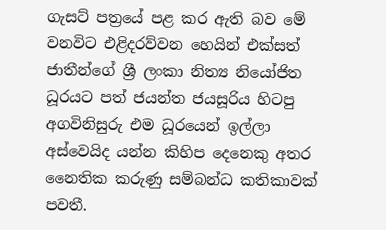ගැසට් පත්‍රයේ පළ කර ඇති බව මේ වනවිට එළිදරව්වන හෙයින් එක්සත් ජාතීන්ගේ ශ්‍රී ලංකා නිත්‍ය නියෝජිත ධූරයට පත් ජයන්ත ජයසූරිය හිටපු අගවිනිසුරු එම ධූරයෙන් ඉල්ලා අස්වෙයිද යන්න කිහිප දෙනෙකු අතර නෛතික කරුණු සම්බන්ධ කතිකාවක් පවතී.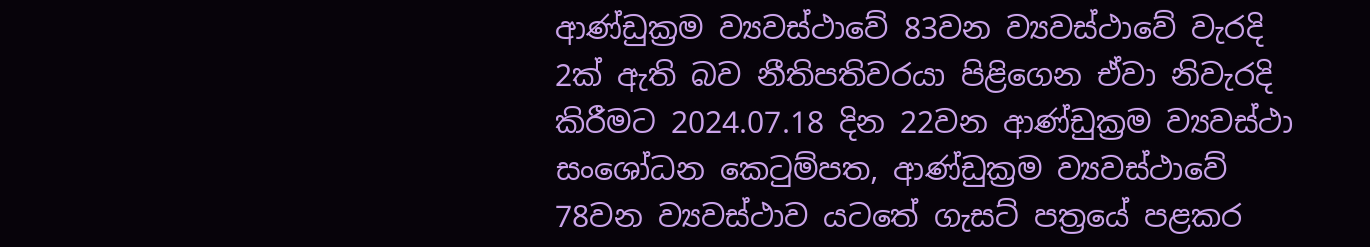ආණ්ඩුක්‍රම ව්‍යවස්ථාවේ 83වන ව්‍යවස්ථාවේ වැරදි 2ක් ඇති බව නීතිපතිවරයා පිළිගෙන ඒවා නිවැරදි කිරීමට 2024.07.18 දින 22වන ආණ්ඩුක්‍රම ව්‍යවස්ථා සංශෝධන කෙටුම්පත, ආණ්ඩුක්‍රම ව්‍යවස්ථාවේ 78වන ව්‍යවස්ථාව යටතේ ගැසට් පත්‍රයේ පළකර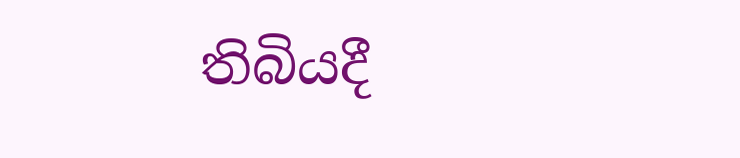තිබියදී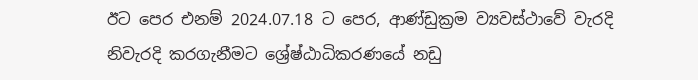ඊට පෙර එනම් 2024.07.18 ට පෙර, ආණ්ඩුක්‍රම ව්‍යවස්ථාවේ වැරදි නිවැරදි කරගැනීමට ශ්‍රේෂ්ඨාධිකරණයේ නඩු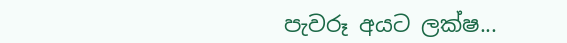පැවරූ අයට ලක්ෂ...